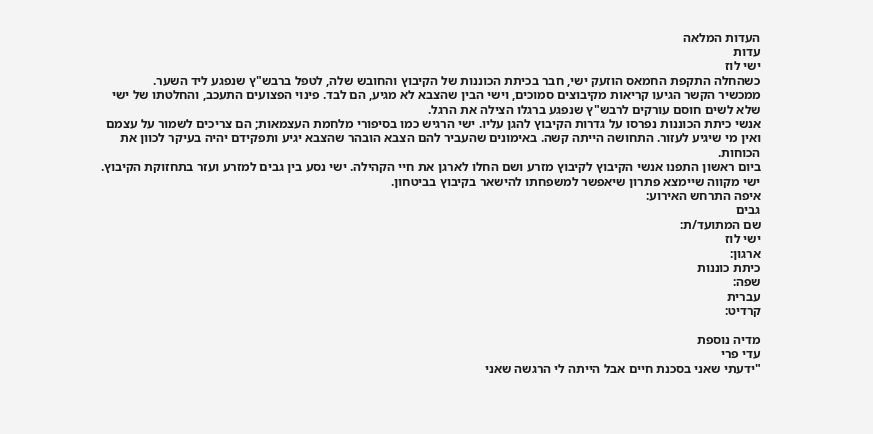העדות המלאה
עדות
ישי לוז
כשהחלה התקפת החמאס הוזעק ישי, חבר בכיתת הכוננות של הקיבוץ והחובש שלה, לטפל ברבש"ץ שנפגע ליד השער.
ממכשיר הקשר הגיעו קריאות מקיבוצים סמוכים, וישי הבין שהצבא לא מגיע, הם לבד. פינוי הפצועים התעכב, והחלטתו של ישי שלא לשים חוסם עורקים לרבש"ץ שנפגע ברגלו הצילה את הרגל.
אנשי כיתת הכוננות נפרסו על גדרות הקיבוץ להגן עליו. ישי הרגיש כמו בסיפורי מלחמת העצמאות; הם צריכים לשמור על עצמם ואין מי שיגיע לעזור. התחושה הייתה קשה. באימונים שהעביר להם הצבא הובהר שהצבא יגיע ותפקידם יהיה בעיקר לכוון את הכוחות.
ביום ראשון התפנו אנשי הקיבוץ לקיבוץ מזרע ושם החלו לארגן את חיי הקהילה. ישי נסע בין גבים למזרע ועזר בתחזוקת הקיבוץ. ישי מקווה שיימצא פתרון שיאפשר למשפחתו להישאר בקיבוץ בביטחון.
איפה התרחש האירוע:
גבים
שם המתועד/ת:
ישי לוז
ארגון:
כיתת כוננות
שפה:
עברית
קרדיט:

מדיה נוספת
עדי פרי
"ידעתי שאני בסכנת חיים אבל הייתה לי הרגשה שאני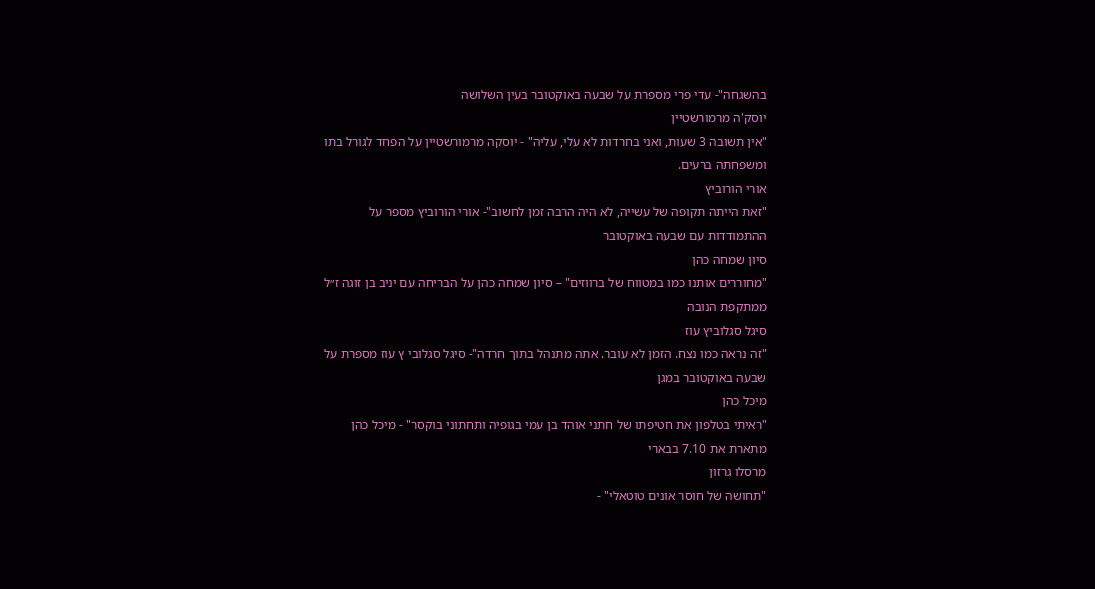בהשגחה"- עדי פרי מספרת על שבעה באוקטובר בעין השלושה
יוסק'ה מרמורשטיין
"אין תשובה 3 שעות, ואני בחרדות לא עלי, עליה" - יוסקה מרמורשטיין על הפחד לגורל בתו ומשפחתה ברעים.
אורי הורוביץ
"זאת הייתה תקופה של עשייה, לא היה הרבה זמן לחשוב"- אורי הורוביץ מספר על ההתמודדות עם שבעה באוקטובר
סיון שמחה כהן
"מחוררים אותנו כמו במטווח של ברווזים" – סיון שמחה כהן על הבריחה עם יניב בן זוגה ז״ל ממתקפת הנובה
סיגל סגלוביץ עוז
"זה נראה כמו נצח. הזמן לא עובר. אתה מתנהל בתוך חרדה"- סיגל סגלובי ץ עוז מספרת על שבעה באוקטובר במגן
מיכל כהן
"ראיתי בטלפון את חטיפתו של חתני אוהד בן עמי בגופיה ותחתוני בוקסר" - מיכל כהן מתארת את 7.10 בבארי
מרסלו גרזון
"תחושה של חוסר אונים טוטאלי" -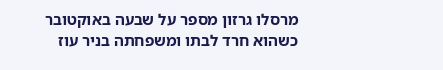מרסלו גרזון מספר על שבעה באוקטובר כשהוא חרד לבתו ומשפחתה בניר עוז